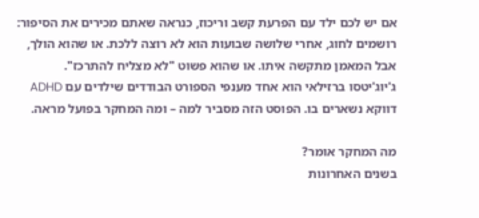אם יש לכם ילד עם הפרעת קשב וריכוז, כנראה שאתם מכירים את הסיפור: רושמים לחוג, אחרי שלושה שבועות הוא לא רוצה ללכת. או שהוא הולך, אבל המאמן מתקשה איתו. או שהוא פשוט "לא מצליח להתרכז".
ג'יוג'יטסו ברזילאי הוא אחד מענפי הספורט הבודדים שילדים עם ADHD דווקא נשארים בו. הפוסט הזה מסביר למה – ומה המחקר בפועל מראה.

מה המחקר אומר?
בשנים האחרונות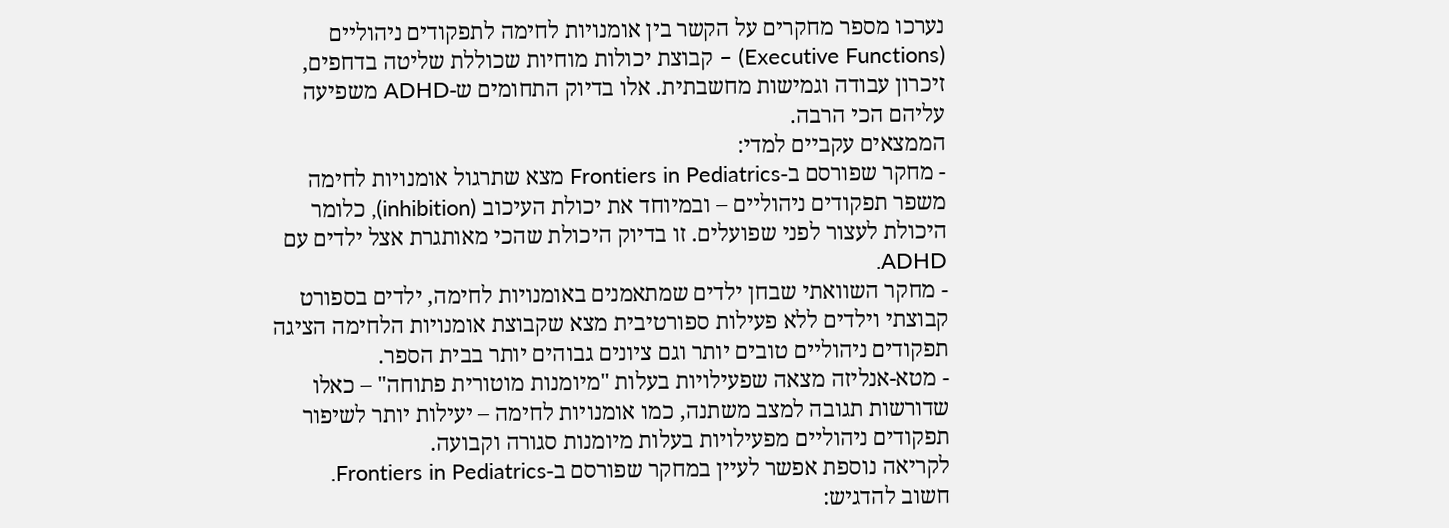נערכו מספר מחקרים על הקשר בין אומנויות לחימה לתפקודים ניהוליים (Executive Functions) – קבוצת יכולות מוחיות שכוללת שליטה בדחפים, זיכרון עבודה וגמישות מחשבתית. אלו בדיוק התחומים ש-ADHD משפיעה עליהם הכי הרבה.
הממצאים עקביים למדי:
- מחקר שפורסם ב-Frontiers in Pediatrics מצא שתרגול אומנויות לחימה משפר תפקודים ניהוליים – ובמיוחד את יכולת העיכוב (inhibition), כלומר היכולת לעצור לפני שפועלים. זו בדיוק היכולת שהכי מאותגרת אצל ילדים עם ADHD.
- מחקר השוואתי שבחן ילדים שמתאמנים באומנויות לחימה, ילדים בספורט קבוצתי וילדים ללא פעילות ספורטיבית מצא שקבוצת אומנויות הלחימה הציגה תפקודים ניהוליים טובים יותר וגם ציונים גבוהים יותר בבית הספר.
- מטא-אנליזה מצאה שפעילויות בעלות "מיומנות מוטורית פתוחה" – כאלו שדורשות תגובה למצב משתנה, כמו אומנויות לחימה – יעילות יותר לשיפור תפקודים ניהוליים מפעילויות בעלות מיומנות סגורה וקבועה.
לקריאה נוספת אפשר לעיין במחקר שפורסם ב-Frontiers in Pediatrics.
חשוב להדגיש: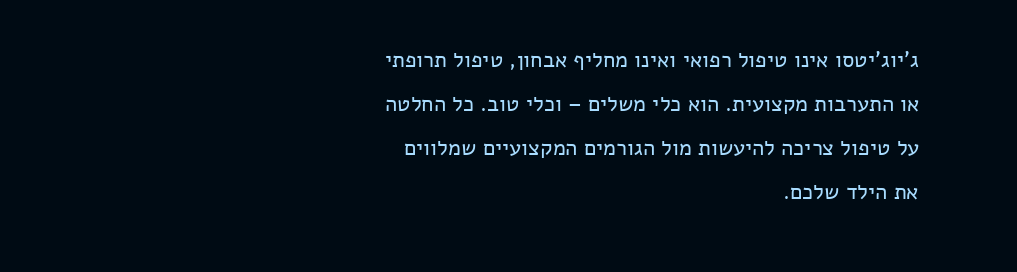ג'יוג'יטסו אינו טיפול רפואי ואינו מחליף אבחון, טיפול תרופתי או התערבות מקצועית. הוא כלי משלים – וכלי טוב. כל החלטה על טיפול צריכה להיעשות מול הגורמים המקצועיים שמלווים את הילד שלכם.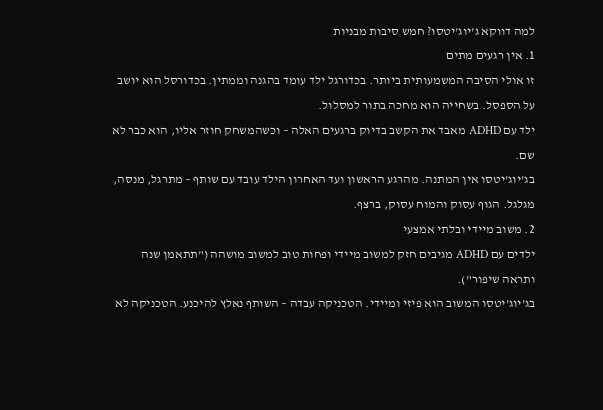למה דווקא ג'יוג'יטסו? חמש סיבות מבניות
1. אין רגעים מתים
זו אולי הסיבה המשמעותית ביותר. בכדורגל ילד עומד בהגנה וממתין. בכדורסל הוא יושב על הספסל. בשחייה הוא מחכה בתור למסלול.
ילד עם ADHD מאבד את הקשב בדיוק ברגעים האלה – וכשהמשחק חוזר אליו, הוא כבר לא שם.
בג'יוג'יטסו אין המתנה. מהרגע הראשון ועד האחרון הילד עובד עם שותף – מתרגל, מנסה, מגלגל. הגוף עסוק והמוח עסוק, ברצף.
2. משוב מיידי ובלתי אמצעי
ילדים עם ADHD מגיבים חזק למשוב מיידי ופחות טוב למשוב מושהה ("תתאמן שנה ותראה שיפור").
בג'יוג'יטסו המשוב הוא פיזי ומיידי. הטכניקה עבדה – השותף נאלץ להיכנע. הטכניקה לא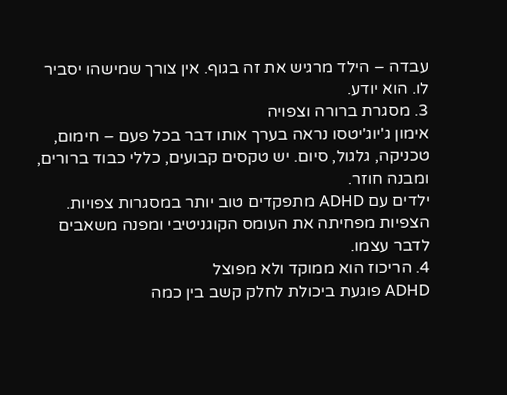עבדה – הילד מרגיש את זה בגוף. אין צורך שמישהו יסביר לו. הוא יודע.
3. מסגרת ברורה וצפויה
אימון ג'יוג'יטסו נראה בערך אותו דבר בכל פעם – חימום, טכניקה, גלגול, סיום. יש טקסים קבועים, כללי כבוד ברורים, ומבנה חוזר.
ילדים עם ADHD מתפקדים טוב יותר במסגרות צפויות. הצפיות מפחיתה את העומס הקוגניטיבי ומפנה משאבים לדבר עצמו.
4. הריכוז הוא ממוקד ולא מפוצל
ADHD פוגעת ביכולת לחלק קשב בין כמה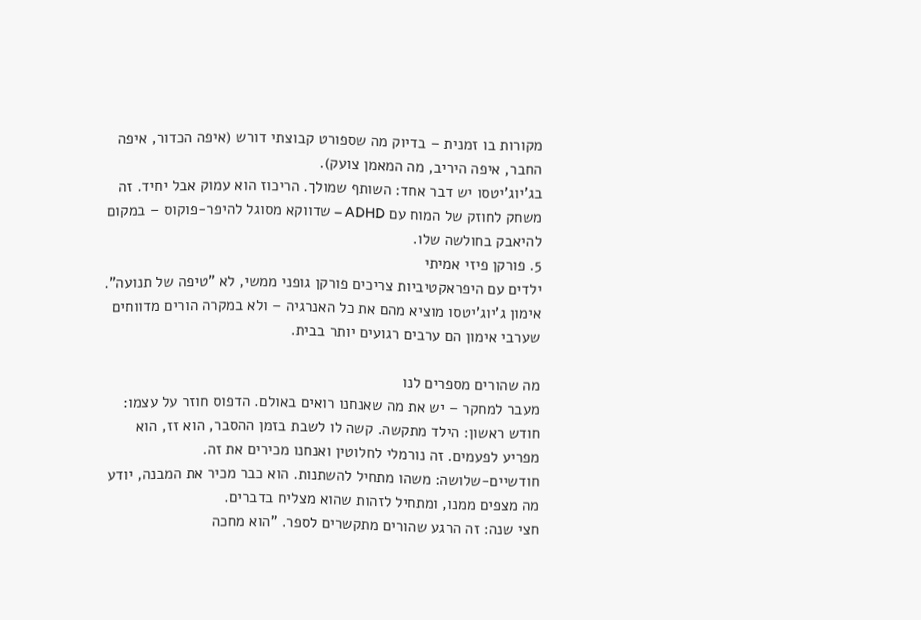מקורות בו זמנית – בדיוק מה שספורט קבוצתי דורש (איפה הכדור, איפה החבר, איפה היריב, מה המאמן צועק).
בג'יוג'יטסו יש דבר אחד: השותף שמולך. הריכוז הוא עמוק אבל יחיד. זה משחק לחוזק של המוח עם ADHD – שדווקא מסוגל להיפר-פוקוס – במקום להיאבק בחולשה שלו.
5. פורקן פיזי אמיתי
ילדים עם היפראקטיביות צריכים פורקן גופני ממשי, לא "טיפה של תנועה". אימון ג'יוג'יטסו מוציא מהם את כל האנרגיה – ולא במקרה הורים מדווחים שערבי אימון הם ערבים רגועים יותר בבית.

מה שהורים מספרים לנו
מעבר למחקר – יש את מה שאנחנו רואים באולם. הדפוס חוזר על עצמו:
חודש ראשון: הילד מתקשה. קשה לו לשבת בזמן ההסבר, הוא זז, הוא מפריע לפעמים. זה נורמלי לחלוטין ואנחנו מכירים את זה.
חודשיים-שלושה: משהו מתחיל להשתנות. הוא כבר מכיר את המבנה, יודע מה מצפים ממנו, ומתחיל לזהות שהוא מצליח בדברים.
חצי שנה: זה הרגע שהורים מתקשרים לספר. "הוא מחכה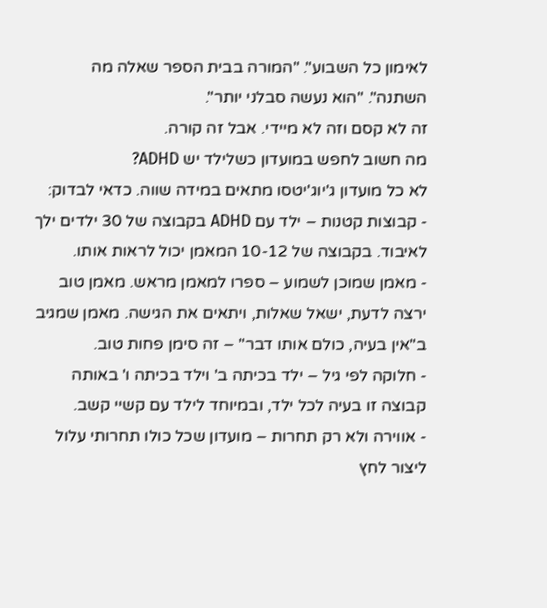לאימון כל השבוע". "המורה בבית הספר שאלה מה השתנה". "הוא נעשה סבלני יותר".
זה לא קסם וזה לא מיידי. אבל זה קורה.
מה חשוב לחפש במועדון כשלילד יש ADHD?
לא כל מועדון ג'יוג'יטסו מתאים במידה שווה. כדאי לבדוק:
- קבוצות קטנות – ילד עם ADHD בקבוצה של 30 ילדים ילך לאיבוד. בקבוצה של 10-12 המאמן יכול לראות אותו.
- מאמן שמוכן לשמוע – ספרו למאמן מראש. מאמן טוב ירצה לדעת, ישאל שאלות, ויתאים את הגישה. מאמן שמגיב ב"אין בעיה, כולם אותו דבר" – זה סימן פחות טוב.
- חלוקה לפי גיל – ילד בכיתה ב' וילד בכיתה ו' באותה קבוצה זו בעיה לכל ילד, ובמיוחד לילד עם קשיי קשב.
- אווירה ולא רק תחרות – מועדון שכל כולו תחרותי עלול ליצור לחץ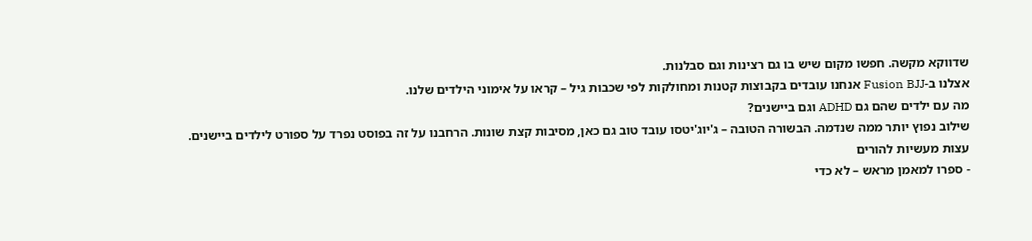שדווקא מקשה. חפשו מקום שיש בו גם רצינות וגם סבלנות.
אצלנו ב-Fusion BJJ אנחנו עובדים בקבוצות קטנות ומחולקות לפי שכבות גיל – קראו על אימוני הילדים שלנו.
מה עם ילדים שהם גם ADHD וגם ביישנים?
שילוב נפוץ יותר ממה שנדמה. הבשורה הטובה – ג'יוג'יטסו עובד טוב גם כאן, מסיבות קצת שונות. הרחבנו על זה בפוסט נפרד על ספורט לילדים ביישנים.
עצות מעשיות להורים
- ספרו למאמן מראש – לא כדי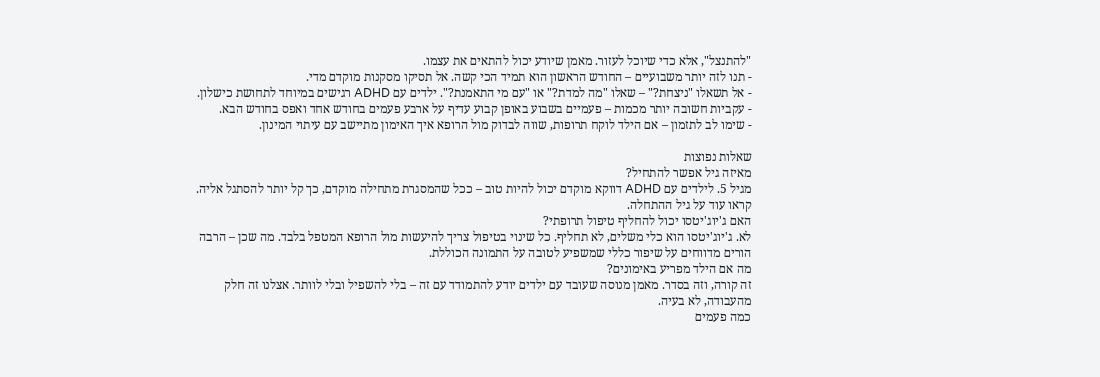"להתנצל", אלא כדי שיוכל לעזור. מאמן שיודע יכול להתאים את עצמו.
- תנו לזה יותר משבועיים – החודש הראשון הוא תמיד הכי קשה. אל תסיקו מסקנות מוקדם מדי.
- אל תשאלו "ניצחת?" – שאלו "מה למדת?" או "עם מי התאמנת?". ילדים עם ADHD רגישים במיוחד לתחושת כישלון.
- עקביות חשובה יותר מכמות – פעמיים בשבוע באופן קבוע עדיף על ארבע פעמים בחודש אחד ואפס בחודש הבא.
- שימו לב לתזמון – אם הילד לוקח תרופות, שווה לבדוק מול הרופא איך האימון מתיישב עם עיתוי המינון.

שאלות נפוצות
מאיזה גיל אפשר להתחיל?
מגיל 5. לילדים עם ADHD דווקא מוקדם יכול להיות טוב – ככל שהמסגרת מתחילה מוקדם, כך קל יותר להסתגל אליה. קראו עוד על גיל ההתחלה.
האם ג'יוג'יטסו יכול להחליף טיפול תרופתי?
לא. ג'יוג'יטסו הוא כלי משלים, לא תחליף. כל שינוי בטיפול צריך להיעשות מול הרופא המטפל בלבד. מה שכן – הרבה הורים מדווחים על שיפור כללי שמשפיע לטובה על התמונה הכוללת.
מה אם הילד מפריע באימונים?
זה קורה, וזה בסדר. מאמן מנוסה שעובד עם ילדים יודע להתמודד עם זה – בלי להשפיל ובלי לוותר. אצלנו זה חלק מהעבודה, לא בעיה.
כמה פעמים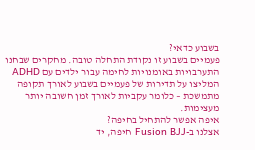בשבוע כדאי?
פעמיים בשבוע זו נקודת התחלה טובה. מחקרים שבחנו התערבויות באומנויות לחימה עבור ילדים עם ADHD המליצו על תדירות של פעמיים בשבוע לאורך תקופה מתמשכת – כלומר עקביות לאורך זמן חשובה יותר מעצימות.
איפה אפשר להתחיל בחיפה?
אצלנו ב-Fusion BJJ חיפה, יד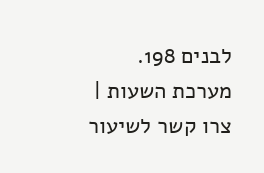לבנים 198. מערכת השעות | צרו קשר לשיעור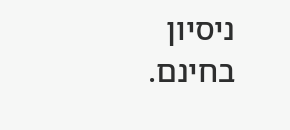ניסיון בחינם.